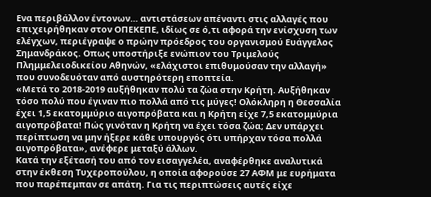Ενα περιβάλλον έντονων… αντιστάσεων απέναντι στις αλλαγές που επιχειρήθηκαν στον ΟΠΕΚΕΠΕ, ιδίως σε ό,τι αφορά την ενίσχυση των ελέγχων, περιέγραψε ο πρώην πρόεδρος του οργανισμού Ευάγγελος Σημανδράκος. Οπως υποστήριξε ενώπιον του Τριμελούς Πλημμελειοδικείου Αθηνών, «ελάχιστοι επιθυμούσαν την αλλαγή» που συνοδευόταν από αυστηρότερη εποπτεία.
«Μετά το 2018-2019 αυξήθηκαν πολύ τα ζώα στην Κρήτη. Αυξήθηκαν τόσο πολύ που έγιναν πιο πολλά από τις μύγες! Ολόκληρη η Θεσσαλία έχει 1,5 εκατομμύριο αιγοπρόβατα και η Κρήτη είχε 7,5 εκατομμύρια αιγοπρόβατα! Πώς γινόταν η Κρήτη να έχει τόσα ζώα; Δεν υπάρχει περίπτωση να μην ήξερε κάθε υπουργός ότι υπήρχαν τόσα πολλά αιγοπρόβατα», ανέφερε μεταξύ άλλων.
Κατά την εξέτασή του από τον εισαγγελέα, αναφέρθηκε αναλυτικά στην έκθεση Τυχεροπούλου, η οποία αφορούσε 27 ΑΦΜ με ευρήματα που παρέπεμπαν σε απάτη. Για τις περιπτώσεις αυτές είχε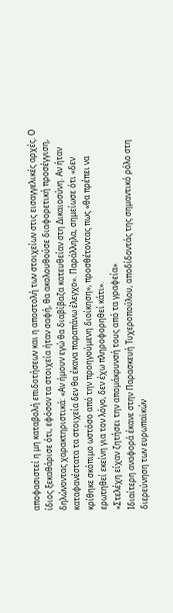αποφασιστεί η μη καταβολή επιδοτήσεων και η αποστολή των στοιχείων στις εισαγγελικές αρχές. Ο ίδιος ξεκαθάρισε ότι, εφόσον τα στοιχεία ήταν σαφή, θα ακολουθούσε διαφορετική προσέγγιση, δηλώνοντας χαρακτηριστικά: «Αν ήμουν εγώ θα διαβίβαζα κατευθείαν στη Δικαιοσύνη. Αν ήταν καταφανέστατα τα στοιχεία δεν θα έκανα παραπάνω έλεγχο». Παράλληλα, σημείωσε ότι «δεν κρίθηκε σκόπιμο ωστόσο από την προηγούμενη διοίκηση», προσθέτοντας πως «θα πρέπει να ερωτηθεί εκείνη για τον λόγο, δεν έχω πληροφορηθεί κάτι».
«Στελέχη είχαν ζητήσει την απομάκρυνσή τους από τα γραφεία»
Ιδιαίτερη αναφορά έκανε στην Παρασκευή Τυχεροπούλου, αποδίδοντάς της σημαντικό ρόλο στη διερεύνηση των ευρωπαϊκών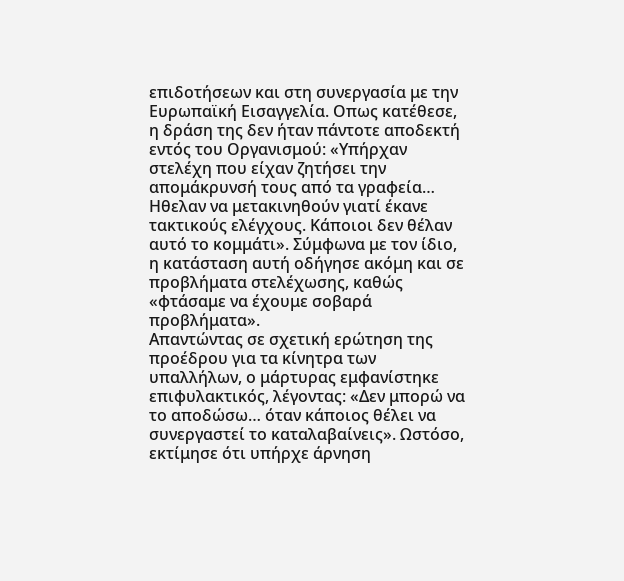επιδοτήσεων και στη συνεργασία με την Ευρωπαϊκή Εισαγγελία. Οπως κατέθεσε, η δράση της δεν ήταν πάντοτε αποδεκτή εντός του Οργανισμού: «Υπήρχαν στελέχη που είχαν ζητήσει την απομάκρυνσή τους από τα γραφεία… Ηθελαν να μετακινηθούν γιατί έκανε τακτικούς ελέγχους. Κάποιοι δεν θέλαν αυτό το κομμάτι». Σύμφωνα με τον ίδιο, η κατάσταση αυτή οδήγησε ακόμη και σε προβλήματα στελέχωσης, καθώς «φτάσαμε να έχουμε σοβαρά προβλήματα».
Απαντώντας σε σχετική ερώτηση της προέδρου για τα κίνητρα των υπαλλήλων, ο μάρτυρας εμφανίστηκε επιφυλακτικός, λέγοντας: «Δεν μπορώ να το αποδώσω… όταν κάποιος θέλει να συνεργαστεί το καταλαβαίνεις». Ωστόσο, εκτίμησε ότι υπήρχε άρνηση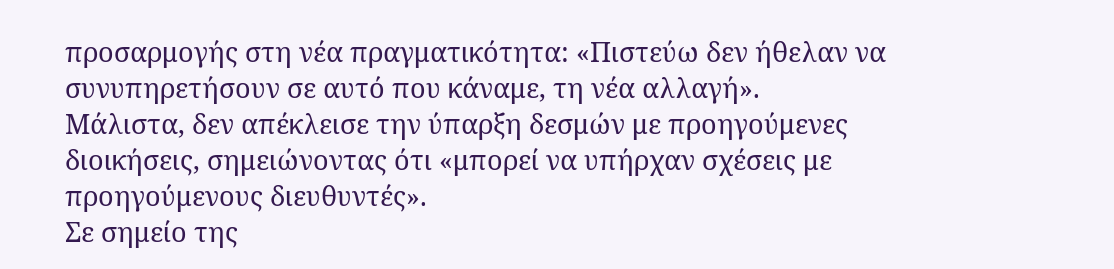προσαρμογής στη νέα πραγματικότητα: «Πιστεύω δεν ήθελαν να συνυπηρετήσουν σε αυτό που κάναμε, τη νέα αλλαγή». Μάλιστα, δεν απέκλεισε την ύπαρξη δεσμών με προηγούμενες διοικήσεις, σημειώνοντας ότι «μπορεί να υπήρχαν σχέσεις με προηγούμενους διευθυντές».
Σε σημείο της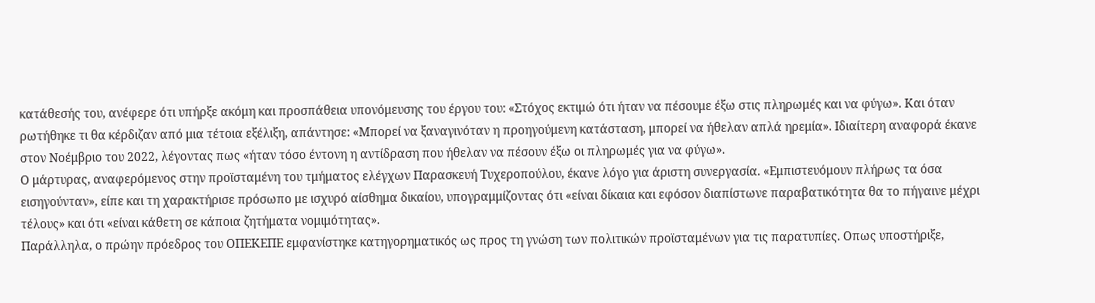κατάθεσής του, ανέφερε ότι υπήρξε ακόμη και προσπάθεια υπονόμευσης του έργου του: «Στόχος εκτιμώ ότι ήταν να πέσουμε έξω στις πληρωμές και να φύγω». Και όταν ρωτήθηκε τι θα κέρδιζαν από μια τέτοια εξέλιξη, απάντησε: «Μπορεί να ξαναγινόταν η προηγούμενη κατάσταση, μπορεί να ήθελαν απλά ηρεμία». Ιδιαίτερη αναφορά έκανε στον Νοέμβριο του 2022, λέγοντας πως «ήταν τόσο έντονη η αντίδραση που ήθελαν να πέσουν έξω οι πληρωμές για να φύγω».
Ο μάρτυρας, αναφερόμενος στην προϊσταμένη του τμήματος ελέγχων Παρασκευή Τυχεροπούλου, έκανε λόγο για άριστη συνεργασία. «Εμπιστευόμουν πλήρως τα όσα εισηγούνταν», είπε και τη χαρακτήρισε πρόσωπο με ισχυρό αίσθημα δικαίου, υπογραμμίζοντας ότι «είναι δίκαια και εφόσον διαπίστωνε παραβατικότητα θα το πήγαινε μέχρι τέλους» και ότι «είναι κάθετη σε κάποια ζητήματα νομιμότητας».
Παράλληλα, ο πρώην πρόεδρος του ΟΠΕΚΕΠΕ εμφανίστηκε κατηγορηματικός ως προς τη γνώση των πολιτικών προϊσταμένων για τις παρατυπίες. Οπως υποστήριξε,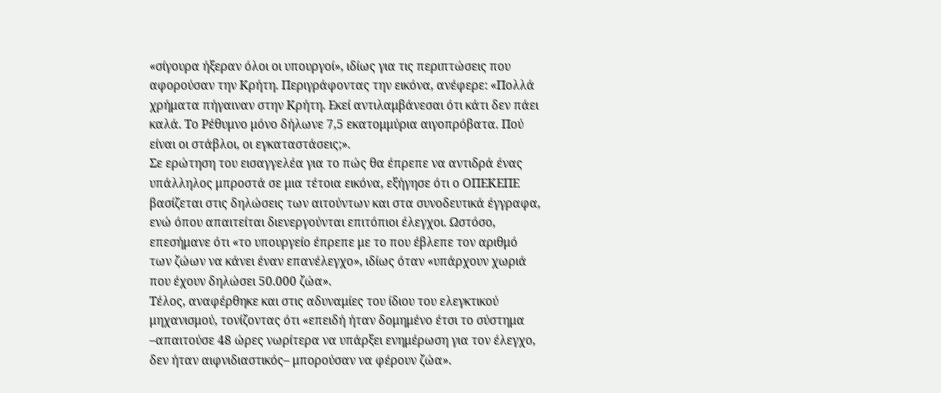«σίγουρα ήξεραν όλοι οι υπουργοί», ιδίως για τις περιπτώσεις που αφορούσαν την Κρήτη. Περιγράφοντας την εικόνα, ανέφερε: «Πολλά χρήματα πήγαιναν στην Κρήτη. Εκεί αντιλαμβάνεσαι ότι κάτι δεν πάει καλά. Το Ρέθυμνο μόνο δήλωνε 7,5 εκατομμύρια αιγοπρόβατα. Πού είναι οι στάβλοι, οι εγκαταστάσεις;».
Σε ερώτηση του εισαγγελέα για το πώς θα έπρεπε να αντιδρά ένας υπάλληλος μπροστά σε μια τέτοια εικόνα, εξήγησε ότι ο ΟΠΕΚΕΠΕ βασίζεται στις δηλώσεις των αιτούντων και στα συνοδευτικά έγγραφα, ενώ όπου απαιτείται διενεργούνται επιτόπιοι έλεγχοι. Ωστόσο, επεσήμανε ότι «το υπουργείο έπρεπε με το που έβλεπε τον αριθμό των ζώων να κάνει έναν επανέλεγχο», ιδίως όταν «υπάρχουν χωριά που έχουν δηλώσει 50.000 ζώα».
Τέλος, αναφέρθηκε και στις αδυναμίες του ίδιου του ελεγκτικού μηχανισμού, τονίζοντας ότι «επειδή ήταν δομημένο έτσι το σύστημα –απαιτούσε 48 ώρες νωρίτερα να υπάρξει ενημέρωση για τον έλεγχο, δεν ήταν αιφνιδιαστικός– μπορούσαν να φέρουν ζώα».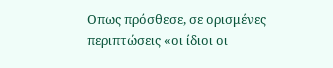Οπως πρόσθεσε, σε ορισμένες περιπτώσεις «οι ίδιοι οι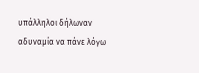υπάλληλοι δήλωναν αδυναμία να πάνε λόγω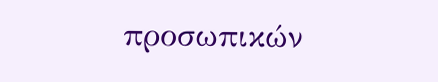προσωπικών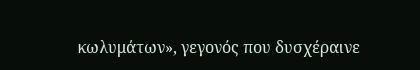κωλυμάτων», γεγονός που δυσχέραινε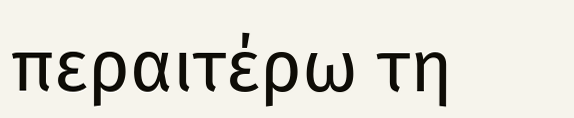περαιτέρω τη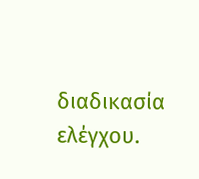διαδικασία ελέγχου.